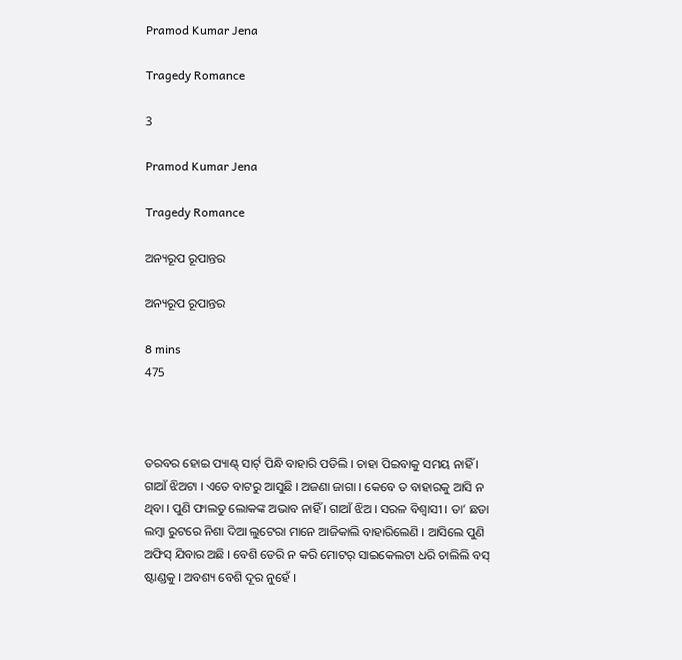Pramod Kumar Jena

Tragedy Romance

3

Pramod Kumar Jena

Tragedy Romance

ଅନ୍ୟରୂପ ରୂପାନ୍ତର

ଅନ୍ୟରୂପ ରୂପାନ୍ତର

8 mins
475



ତରବର ହୋଇ ପ୍ୟାଣ୍ଟ୍ ସାର୍ଟ୍ ପିନ୍ଧି ବାହାରି ପଡିଲି । ଚାହା ପିଇବାକୁ ସମୟ ନାହିଁ । ଗାଆଁ ଝିଅଟା । ଏତେ ବାଟରୁ ଆସୁଛି । ଅଜଣା ଜାଗା । କେବେ ତ ବାହାରକୁ ଆସି ନ ଥିବା । ପୁଣି ଫାଲତୁ ଲୋକଙ୍କ ଅଭାବ ନାହିଁ । ଗାଆଁ ଝିଅ । ସରଳ ବିଶ୍ୱାସୀ । ତା’ ଛଡା ଲମ୍ବା ରୁଟରେ ନିଶା ଦିଆ ଲୁଟେରା ମାନେ ଆଜିକାଲି ବାହାରିଲେଣି । ଆସିଲେ ପୁଣି ଅଫିସ୍ ଯିବାର ଅଛି । ବେଶି ଡେରି ନ କରି ମୋଟର୍ ସାଇକେଲଟା ଧରି ଚାଲିଲି ବସ୍ ଷ୍ଟାଣ୍ଡକୁ । ଅବଶ୍ୟ ବେଶି ଦୂର ନୁହେଁ ।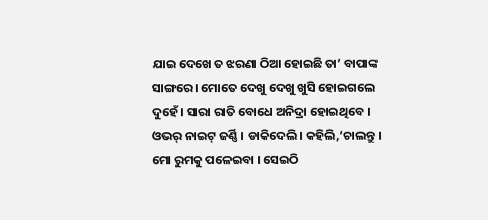ଯାଇ ଦେଖେ ତ ଝରଣା ଠିଆ ହୋଇଛି ତା’ ବାପାଙ୍କ ସାଙ୍ଗରେ । ମୋତେ ଦେଖୁ ଦେଖୁ ଖୁସି ହୋଇଗଲେ ଦୁହେଁ । ସାରା ରାତି ବୋଧେ ଅନିଦ୍ରା ହୋଇଥିବେ । ଓଭର୍ ନାଇଟ୍ ଜର୍ଣ୍ଣି । ଡାକିଦେଲି। କହିଲି,‘ଚାଲନ୍ତୁ । ମୋ ରୁମକୁ ପଳେଇବା । ସେଇଠି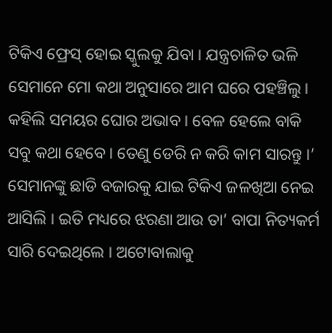ଟିକିଏ ଫ୍ରେସ୍ ହୋଇ ସ୍କୁଲକୁ ଯିବା । ଯନ୍ତ୍ରଚାଳିତ ଭଳି ସେମାନେ ମୋ କଥା ଅନୁସାରେ ଆମ ଘରେ ପହଞ୍ଚିଲୁ । କହିଲି ସମୟର ଘୋର ଅଭାବ । ବେଳ ହେଲେ ବାକି ସବୁ କଥା ହେବେ । ତେଣୁ ଡେରି ନ କରି କାମ ସାରନ୍ତୁ ।’ ସେମାନଙ୍କୁ ଛାଡି ବଜାରକୁ ଯାଇ ଟିକିଏ ଜଳଖିଆ ନେଇ ଆସିଲି । ଇତି ମଧ୍ୟରେ ଝରଣା ଆଉ ତା’ ବାପା ନିତ୍ୟକର୍ମ ସାରି ଦେଇଥିଲେ । ଅଟୋବାଲାକୁ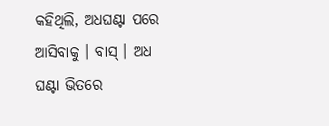କହିଥିଲି, ଅଧଘଣ୍ଟା ପରେ ଆସିବାକୁ । ବାସ୍ । ଅଧ ଘଣ୍ଟା ଭିତରେ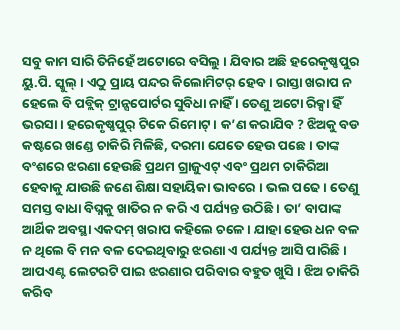ସବୁ କାମ ସାରି ତିନିହେଁ ଅଟୋରେ ବସିଲୁ । ଯିବାର ଅଛି ହରେକୃଷ୍ଣପୁର ୟୁ.ପି. ସ୍କୁଲ୍ । ଏଠୁ ପ୍ରାୟ ପନ୍ଦର କିଲୋମିଟର୍ ହେବ । ରାସ୍ତା ଖରାପ ନ ହେଲେ ବି ପବ୍ଲିକ୍ ଟ୍ରାନ୍ସପୋର୍ଟର ସୁବିଧା ନାହିଁ । ତେଣୁ ଅଟୋ ରିକ୍ସା ହିଁ ଭରସା । ହରେକୃଷ୍ଣପୁର୍ ଟିକେ ରିମୋଟ୍ । କ’ଣ କରାଯିବ ? ଝିଅକୁ ବଡ କଷ୍ଟରେ ଖଣ୍ଡେ ଚାକିରି ମିଳିଛି, ଦରମା ଯେତେ ହେଉ ପଛେ । ତାଙ୍କ ବଂଶରେ ଝରଣା ହେଉଛି ପ୍ରଥମ ଗ୍ରାଜୁଏଟ୍ ଏବଂ ପ୍ରଥମ ଚାକିରିଆ ହେବାକୁ ଯାଉଛି ଜଣେ ଶିକ୍ଷା ସହାୟିକା ଭାବରେ । ଭଲ ପଢେ । ତେଣୁ ସମସ୍ତ ବାଧା ବିଘ୍ନକୁ ଖାତିର ନ କରି ଏ ପର୍ଯ୍ୟନ୍ତ ଉଠିଛି । ତା’ ବାପାଙ୍କ ଆର୍ଥିକ ଅବସ୍ଥା ଏକଦମ୍ ଖରାପ କହିଲେ ଚଳେ । ଯାହା ହେଉ ଧନ ବଳ ନ ଥିଲେ ବି ମନ ବଳ ଦେଇଥିବାରୁ ଝରଣା ଏ ପର୍ଯ୍ୟନ୍ତ ଆସି ପାରିଛି । ଆପଏଣ୍ଟ ଲେଟରଟି ପାଇ ଝରଣାର ପରିବାର ବହୁତ ଖୁସି । ଝିଅ ଚାକିରି କରିବ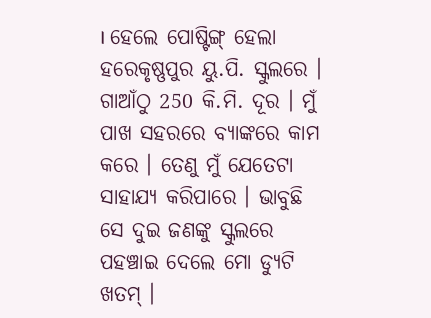। ହେଲେ ପୋଷ୍ଟିଙ୍ଗ୍ ହେଲା ହରେକୃଷ୍ଣପୁର ୟୁ.ପି. ସ୍କୁଲରେ । ଗାଆଁଠୁ 250 କି.ମି. ଦୂର । ମୁଁ ପାଖ ସହରରେ ବ୍ୟାଙ୍କରେ କାମ କରେ । ତେଣୁ ମୁଁ ଯେତେଟା ସାହାଯ୍ୟ କରିପାରେ । ଭାବୁଛି ସେ ଦୁଇ ଜଣଙ୍କୁ ସ୍କୁଲରେ ପହଞ୍ଚାଇ ଦେଲେ ମୋ ଡ୍ୟୁଟି ଖତମ୍ ।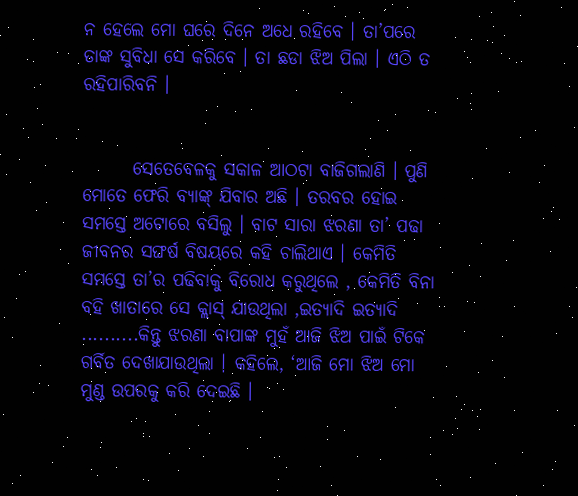ନ ହେଲେ ମୋ ଘରେ ଦିନେ ଅଧେ ରହିବେ । ତା’ପରେ ତାଙ୍କ ସୁବିଧା ସେ କରିବେ । ତା ଛଡା ଝିଅ ପିଲା । ଏଠି ତ ରହିପାରିବନି ।


       ସେତେବେଳକୁ ସକାଳ ଆଠଟା ବାଜିଗଲାଣି । ପୁଣି ମୋତେ ଫେରି ବ୍ୟାଙ୍କ୍ ଯିବାର ଅଛି । ତରବର ହୋଇ ସମସ୍ତେ ଅଟୋରେ ବସିଲୁ । ବାଟ ସାରା ଝରଣା ତା’ ପଢା ଜୀବନର ସଙ୍ଘର୍ଷ ବିଷୟରେ କହି ଚାଲିଥାଏ । କେମିତି ସମସ୍ତେ ତା’ର ପଢିବାକୁ ବିରୋଧ କରୁଥିଲେ , କେମିତି ବିନା ବହି ଖାତାରେ ସେ କ୍ଲାସ୍ ଯାଉଥିଲା ,ଇତ୍ୟାଦି ଇତ୍ୟାଦି ..........କିନ୍ତୁ ଝରଣା ବାପାଙ୍କ ମୁହଁ ଆଜି ଝିଅ ପାଇଁ ଟିକେ ଗର୍ବିତ ଦେଖାଯାଉଥିଲା । କହିଲେ, ‘ଆଜି ମୋ ଝିଅ ମୋ ମୁଣ୍ଡ ଉପରକୁ କରି ଦେଇଛି ।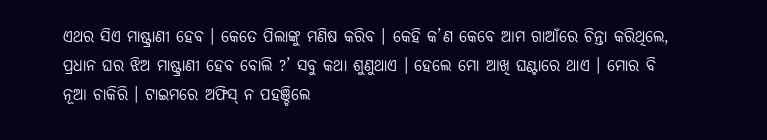ଏଥର ସିଏ ମାଷ୍ଟ୍ରାଣୀ ହେବ । କେତେ ପିଲାଙ୍କୁ ମଣିଷ କରିବ । କେହି କ’ଣ କେବେ ଆମ ଗାଆଁରେ ଚିନ୍ତା କରିଥିଲେ, ପ୍ରଧାନ ଘର ଝିଅ ମାଷ୍ଟ୍ରାଣୀ ହେବ ବୋଲି ?’ ସବୁ କଥା ଶୁଣୁଥାଏ । ହେଲେ ମୋ ଆଖି ଘଣ୍ଟାରେ ଥାଏ । ମୋର ବି ନୂଆ ଚାକିରି । ଟାଇମରେ ଅଫିସ୍ ନ ପହଞ୍ଚିଲେ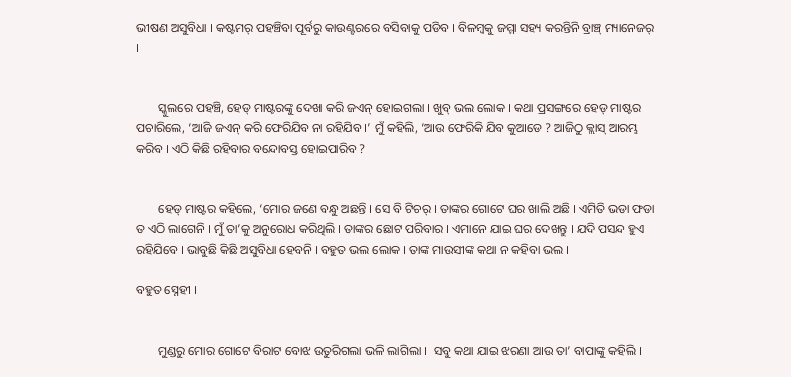ଭୀଷଣ ଅସୁବିଧା । କଷ୍ଟମର୍ ପହଞ୍ଚିବା ପୂର୍ବରୁ କାଉଣ୍ଟରରେ ବସିବାକୁ ପଡିବ । ବିଳମ୍ବକୁ ଜମ୍ମା ସହ୍ୟ କରନ୍ତିନି ବ୍ରାଞ୍ଚ୍ ମ୍ୟାନେଜର୍ ।


       ସ୍କୁଲରେ ପହଞ୍ଚି, ହେଡ୍ ମାଷ୍ଟରଙ୍କୁ ଦେଖା କରି ଜଏନ୍ ହୋଇଗଲା । ଖୁବ୍ ଭଲ ଲୋକ । କଥା ପ୍ରସଙ୍ଗରେ ହେଡ୍ ମାଷ୍ଟର ପଚାରିଲେ, ‘ଆଜି ଜଏନ୍ କରି ଫେରିଯିବ ନା ରହିଯିବ ।’ ମୁଁ କହିଲି, ‘ଆଉ ଫେରିକି ଯିବ କୁଆଡେ ? ଆଜିଠୁ କ୍ଲାସ୍ ଆରମ୍ଭ କରିବ । ଏଠି କିଛି ରହିବାର ବନ୍ଦୋବସ୍ତ ହୋଇପାରିବ ?


       ହେଡ୍ ମାଷ୍ଟର କହିଲେ, ‘ମୋର ଜଣେ ବନ୍ଧୁ ଅଛନ୍ତି । ସେ ବି ଟିଚର୍ । ତାଙ୍କର ଗୋଟେ ଘର ଖାଲି ଅଛି । ଏମିତି ଭଡା ଫଡା ତ ଏଠି ଲାଗେନି । ମୁଁ ତା’କୁ ଅନୁରୋଧ କରିଥିଲି । ତାଙ୍କର ଛୋଟ ପରିବାର । ଏମାନେ ଯାଇ ଘର ଦେଖନ୍ତୁ । ଯଦି ପସନ୍ଦ ହୁଏ ରହିଯିବେ । ଭାବୁଛି କିଛି ଅସୁବିଧା ହେବନି । ବହୁତ ଭଲ ଲୋକ । ତାଙ୍କ ମାଉସୀଙ୍କ କଥା ନ କହିବା ଭଲ ।

ବହୁତ ସ୍ନେହୀ ।


       ମୁଣ୍ଡରୁ ମୋର ଗୋଟେ ବିରାଟ ବୋଝ ଉତୁରିଗଲା ଭଳି ଲାଗିଲା ।  ସବୁ କଥା ଯାଇ ଝରଣା ଆଉ ତା’ ବାପାଙ୍କୁ କହିଲି ।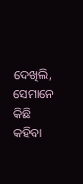ଦେଖିଲି, ସେମାନେ କିଛି କହିବା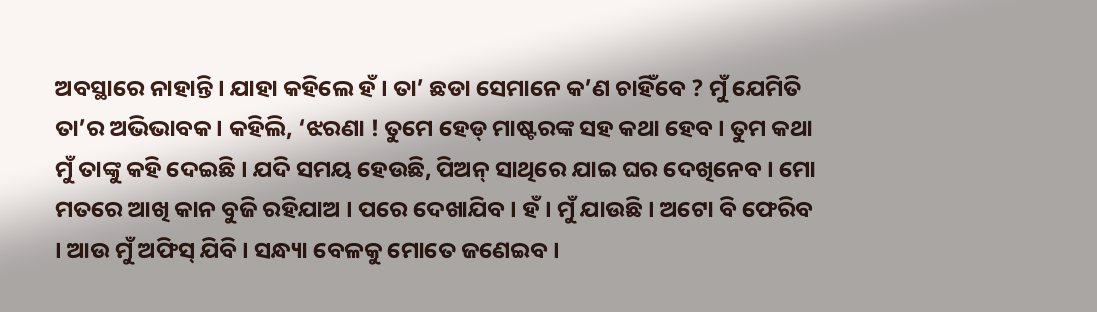ଅବସ୍ଥାରେ ନାହାନ୍ତି । ଯାହା କହିଲେ ହଁ । ତା’ ଛଡା ସେମାନେ କ’ଣ ଚାହିଁବେ ? ମୁଁ ଯେମିତି ତା’ର ଅଭିଭାବକ । କହିଲି, ‘ଝରଣା ! ତୁମେ ହେଡ୍ ମାଷ୍ଟରଙ୍କ ସହ କଥା ହେବ । ତୁମ କଥା ମୁଁ ତାଙ୍କୁ କହି ଦେଇଛି । ଯଦି ସମୟ ହେଉଛି, ପିଅନ୍ ସାଥିରେ ଯାଇ ଘର ଦେଖିନେବ । ମୋ ମତରେ ଆଖି କାନ ବୁଜି ରହିଯାଅ । ପରେ ଦେଖାଯିବ । ହଁ । ମୁଁ ଯାଉଛି । ଅଟୋ ବି ଫେରିବ । ଆଉ ମୁଁ ଅଫିସ୍ ଯିବି । ସନ୍ଧ୍ୟା ବେଳକୁ ମୋତେ ଜଣେଇବ ।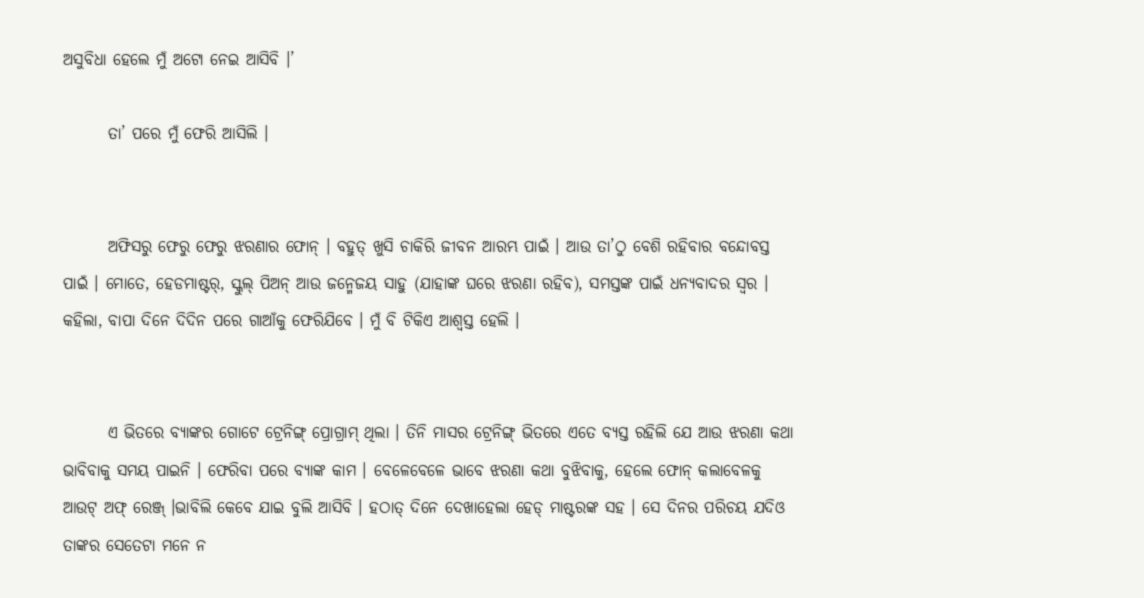ଅସୁବିଧା ହେଲେ ମୁଁ ଅଟୋ ନେଇ ଆସିବି ।’

       ତା’ ପରେ ମୁଁ ଫେରି ଆସିଲି ।


       ଅଫିସରୁ ଫେରୁ ଫେରୁ ଝରଣାର ଫୋନ୍ । ବହୁତ୍ ଖୁସି ଚାକିରି ଜୀବନ ଆରମ୍ଭ ପାଇଁ । ଆଉ ତା’ଠୁ ବେଶି ରହିବାର ବନ୍ଦୋବସ୍ତ ପାଇଁ । ମୋତେ, ହେଡମାଷ୍ଟର୍, ସ୍କୁଲ୍ ପିଅନ୍ ଆଉ ଜନ୍ମେଜୟ ସାହୁ (ଯାହାଙ୍କ ଘରେ ଝରଣା ରହିବ), ସମସ୍ତଙ୍କ ପାଇଁ ଧନ୍ୟବାଦର ସ୍ୱର । କହିଲା, ବାପା ଦିନେ ଦିଦିନ ପରେ ଗାଆଁକୁ ଫେରିଯିବେ । ମୁଁ ବି ଟିକିଏ ଆଶ୍ୱସ୍ତ ହେଲି ।


       ଏ ଭିତରେ ବ୍ୟାଙ୍କର ଗୋଟେ ଟ୍ରେନିଙ୍ଗ୍ ପ୍ରୋଗ୍ରାମ୍ ଥିଲା । ତିନି ମାସର ଟ୍ରେନିଙ୍ଗ୍ ଭିତରେ ଏତେ ବ୍ୟସ୍ତ ରହିଲି ଯେ ଆଉ ଝରଣା କଥା ଭାବିବାକୁ ସମୟ ପାଇନି । ଫେରିବା ପରେ ବ୍ୟାଙ୍କ କାମ । ବେଳେବେଳେ ଭାବେ ଝରଣା କଥା ବୁଝିବାକୁ, ହେଲେ ଫୋନ୍ କଲାବେଳକୁ ଆଉଟ୍ ଅଫ୍ ରେଞ୍ଜ୍ ।ଭାବିଲି କେବେ ଯାଇ ବୁଲି ଆସିବି । ହଠାତ୍ ଦିନେ ଦେଖାହେଲା ହେଡ୍ ମାଷ୍ଟରଙ୍କ ସହ । ସେ ଦିନର ପରିଚୟ ଯଦିଓ ତାଙ୍କର ସେତେଟା ମନେ ନ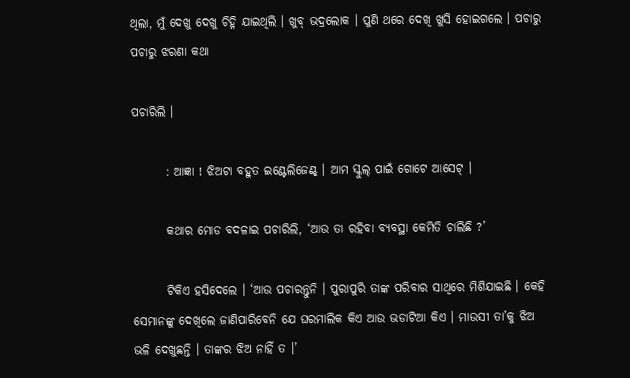ଥିଲା, ମୁଁ ଦେଖୁ ଦେଖୁ ଚିହ୍ନି ଯାଇଥିଲି । ଖୁବ୍ ଭଦ୍ରଲୋକ । ପୁଣି ଥରେ ଦେଖି ଖୁସି ହୋଇଗଲେ । ପଚାରୁ ପଚାରୁ ଝରଣା କଥା

ପଚାରିଲି ।

       : ଆଜ୍ଞା ! ଝିଅଟା ବହୁତ ଇଣ୍ଟେଲିଜେଣ୍ଟ୍ । ଆମ ସ୍କୁଲ୍ ପାଇଁ ଗୋଟେ ଆସେଟ୍ ।

       କଥାର ମୋଡ ବଦଳାଇ ପଚାରିଲି, ‘ଆଉ ତା ରହିବା ବ୍ୟବସ୍ଥା କେମିତି ଚାଲିଛି ?’

       ଟିକିଏ ହସିଦେଲେ । ‘ଆଉ ପଚାରନ୍ତୁନି । ପୁରାପୁରି ତାଙ୍କ ପରିବାର ସାଥିରେ ମିଶିଯାଇଛି । କେହି ସେମାନଙ୍କୁ ଦେଖିଲେ ଜାଣିପାରିବେନି ଯେ ଘରମାଲିକ କିଏ ଆଉ ଭଡାଟିଆ କିଏ । ମାଉସୀ ତା’କୁ ଝିଅ ଭଳି ଦେଖୁଛନ୍ତି । ତାଙ୍କର ଝିଅ ନାହିଁ ତ ।’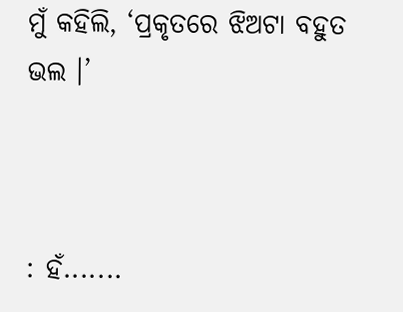ମୁଁ କହିଲି, ‘ପ୍ରକୃତରେ ଝିଅଟା ବହୁତ ଭଲ ।’



: ହଁ.......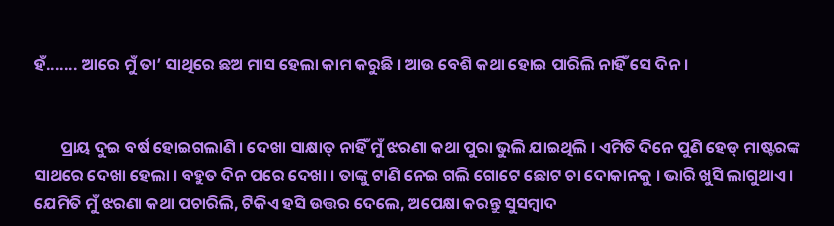ହଁ....... ଆରେ ମୁଁ ତା’ ସାଥିରେ ଛଅ ମାସ ହେଲା କାମ କରୁଛି । ଆଉ ବେଶି କଥା ହୋଇ ପାରିଲି ନାହିଁ ସେ ଦିନ ।


       ପ୍ରାୟ ଦୁଇ ବର୍ଷ ହୋଇଗଲାଣି । ଦେଖା ସାକ୍ଷାତ୍ ନାହିଁ ମୁଁ ଝରଣା କଥା ପୁରା ଭୁଲି ଯାଇଥିଲି । ଏମିତି ଦିନେ ପୁଣି ହେଡ୍ ମାଷ୍ଟରଙ୍କ ସାଥରେ ଦେଖା ହେଲା । ବହୁତ ଦିନ ପରେ ଦେଖା । ତାଙ୍କୁ ଟାଣି ନେଇ ଗଲି ଗୋଟେ ଛୋଟ ଚା ଦୋକାନକୁ । ଭାରି ଖୁସି ଲାଗୁଥାଏ । ଯେମିତି ମୁଁ ଝରଣା କଥା ପଚାରିଲି, ଟିକିଏ ହସି ଉତ୍ତର ଦେଲେ, ଅପେକ୍ଷା କରନ୍ତୁ ସୁସମ୍ବାଦ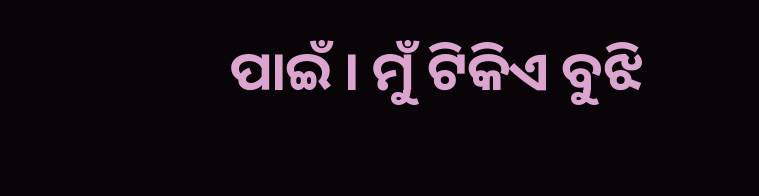ପାଇଁ । ମୁଁ ଟିକିଏ ବୁଝି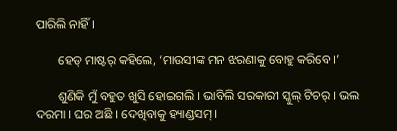ପାରିଲି ନାହିଁ ।

       ହେଡ୍ ମାଷ୍ଟର୍ କହିଲେ, ‘ମାଉସୀଙ୍କ ମନ ଝରଣାକୁ ବୋହୁ କରିବେ ।’

       ଶୁଣିକି ମୁଁ ବହୁତ ଖୁସି ହୋଇଗଲି । ଭାବିଲି ସରକାରୀ ସ୍କୁଲ୍ ଟିଚର୍ । ଭଲ ଦରମା । ଘର ଅଛି । ଦେଖିବାକୁ ହ୍ୟାଣ୍ଡସମ୍ ।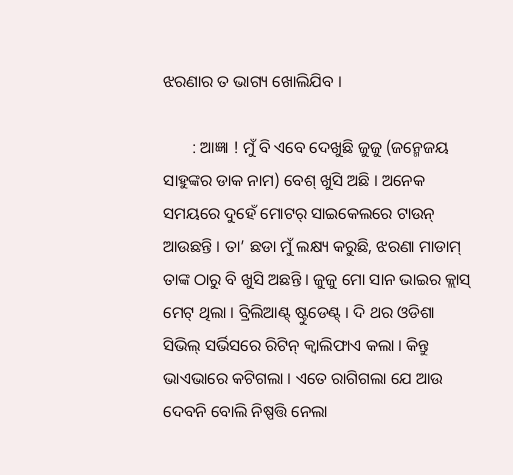ଝରଣାର ତ ଭାଗ୍ୟ ଖୋଲିଯିବ ।

       : ଆଜ୍ଞା ! ମୁଁ ବି ଏବେ ଦେଖୁଛି ଜୁଜୁ (ଜନ୍ମେଜୟ ସାହୁଙ୍କର ଡାକ ନାମ) ବେଶ୍ ଖୁସି ଅଛି । ଅନେକ ସମୟରେ ଦୁହେଁ ମୋଟର୍ ସାଇକେଲରେ ଟାଉନ୍ ଆଉଛନ୍ତି । ତା’ ଛଡା ମୁଁ ଲକ୍ଷ୍ୟ କରୁଛି, ଝରଣା ମାଡାମ୍ ତାଙ୍କ ଠାରୁ ବି ଖୁସି ଅଛନ୍ତି । ଜୁଜୁ ମୋ ସାନ ଭାଇର କ୍ଲାସ୍ ମେଟ୍ ଥିଲା । ବ୍ରିଲିଆଣ୍ଟ୍ ଷ୍ଟୁଡେଣ୍ଟ୍ । ଦି ଥର ଓଡିଶା ସିଭିଲ୍ ସର୍ଭିସରେ ରିଟିନ୍ କ୍ୱାଲିଫାଏ କଲା । କିନ୍ତୁ ଭାଏଭାରେ କଟିଗଲା । ଏତେ ରାଗିଗଲା ଯେ ଆଉ ଦେବନି ବୋଲି ନିଷ୍ପତ୍ତି ନେଲା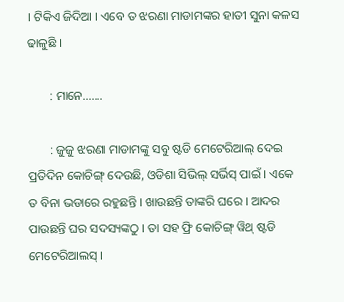। ଟିକିଏ ଜିଦିଆ । ଏବେ ତ ଝରଣା ମାଡାମଙ୍କର ହାତୀ ସୁନା କଳସ ଢାଳୁଛି ।

       : ମାନେ.......

       : ଜୁଜୁ ଝରଣା ମାଡାମଙ୍କୁ ସବୁ ଷ୍ଟଡି ମେଟେରିଆଲ୍ ଦେଇ ପ୍ରତିଦିନ କୋଚିଙ୍ଗ୍ ଦେଉଛି, ଓଡିଶା ସିଭିଲ୍ ସର୍ଭିସ୍ ପାଇଁ । ଏକେ ତ ବିନା ଭଡାରେ ରହୁଛନ୍ତି । ଖାଉଛନ୍ତି ତାଙ୍କରି ଘରେ । ଆଦର ପାଉଛନ୍ତି ଘର ସଦସ୍ୟଙ୍କଠୁ । ତା ସହ ଫ୍ରି କୋଚିଙ୍ଗ୍ ୱିଥ୍ ଷ୍ଟଡି ମେଟେରିଆଲସ୍ ।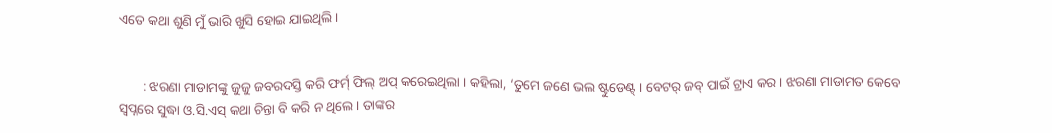ଏତେ କଥା ଶୁଣି ମୁଁ ଭାରି ଖୁସି ହୋଇ ଯାଇଥିଲି ।


       : ଝରଣା ମାଡାମଙ୍କୁ ଜୁଜୁ ଜବରଦସ୍ତି କରି ଫର୍ମ୍ ଫିଲ୍ ଅପ୍ କରେଇଥିଲା । କହିଲା, ‘ତୁମେ ଜଣେ ଭଲ ଷ୍ଟୁଡେଣ୍ଟ୍ । ବେଟର୍ ଜବ୍ ପାଇଁ ଟ୍ରାଏ କର । ଝରଣା ମାଡାମତ କେବେ ସ୍ୱପ୍ନରେ ସୁଦ୍ଧା ଓ.ସି.ଏସ୍ କଥା ଚିନ୍ତା ବି କରି ନ ଥିଲେ । ତାଙ୍କର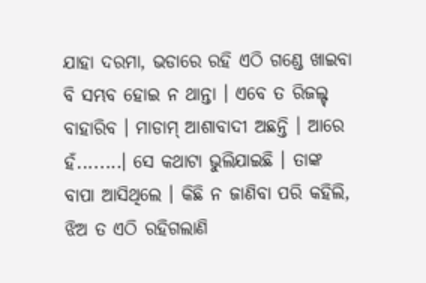ଯାହା ଦରମା, ଭଡାରେ ରହି ଏଠି ଗଣ୍ଡେ ଖାଇବା ବି ସମ୍ଭବ ହୋଇ ନ ଥାନ୍ତା । ଏବେ ତ ରିଜଲ୍ଟ୍ ବାହାରିବ । ମାଡାମ୍ ଆଶାବାଦୀ ଅଛନ୍ତି । ଆରେ ହଁ........। ସେ କଥାଟା ଭୁଲିଯାଇଛି । ତାଙ୍କ ବାପା ଆସିଥିଲେ । କିଛି ନ ଜାଣିବା ପରି କହିଲି, ଝିଅ ତ ଏଠି ରହିଗଲାଣି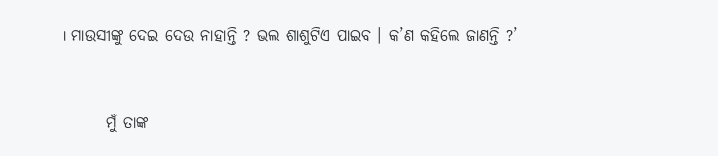। ମାଉସୀଙ୍କୁ ଦେଇ ଦେଉ ନାହାନ୍ତି ? ଭଲ ଶାଶୁଟିଏ ପାଇବ । କ’ଣ କହିଲେ ଜାଣନ୍ତି ?’


       ମୁଁ ତାଙ୍କ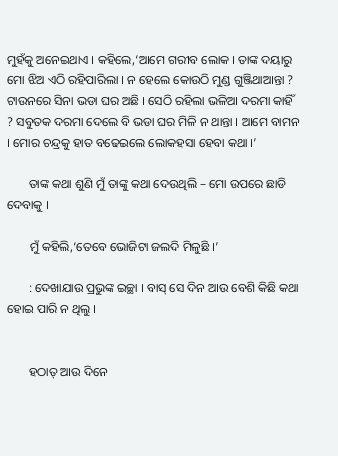ମୁହଁକୁ ଅନେଇଥାଏ । କହିଲେ,‘ଆମେ ଗରୀବ ଲୋକ । ତାଙ୍କ ଦୟାରୁ ମୋ ଝିଅ ଏଠି ରହିପାରିଲା । ନ ହେଲେ କୋଉଠି ମୁଣ୍ଡ ଗୁଞ୍ଜିଥାଆନ୍ତା ? ଟାଉନରେ ସିନା ଭଡା ଘର ଅଛି । ସେଠି ରହିଲା ଭଳିଆ ଦରମା କାହିଁ ? ସବୁତକ ଦରମା ଦେଲେ ବି ଭଡା ଘର ମିଳି ନ ଥାନ୍ତା । ଆମେ ବାମନ । ମୋର ଚନ୍ଦ୍ରକୁ ହାତ ବଢେଇଲେ ଲୋକହସା ହେବା କଥା ।’

       ତାଙ୍କ କଥା ଶୁଣି ମୁଁ ତାଙ୍କୁ କଥା ଦେଉଥିଲି – ମୋ ଉପରେ ଛାଡି ଦେବାକୁ ।

       ମୁଁ କହିଲି,‘ତେବେ ଭୋଜିଟା ଜଲଦି ମିଳୁଛି ।’

       : ଦେଖାଯାଉ ପ୍ରଭୁଙ୍କ ଇଚ୍ଛା । ବାସ୍ ସେ ଦିନ ଆଉ ବେଶି କିଛି କଥା ହୋଇ ପାରି ନ ଥିଲୁ ।


       ହଠାତ୍ ଆଉ ଦିନେ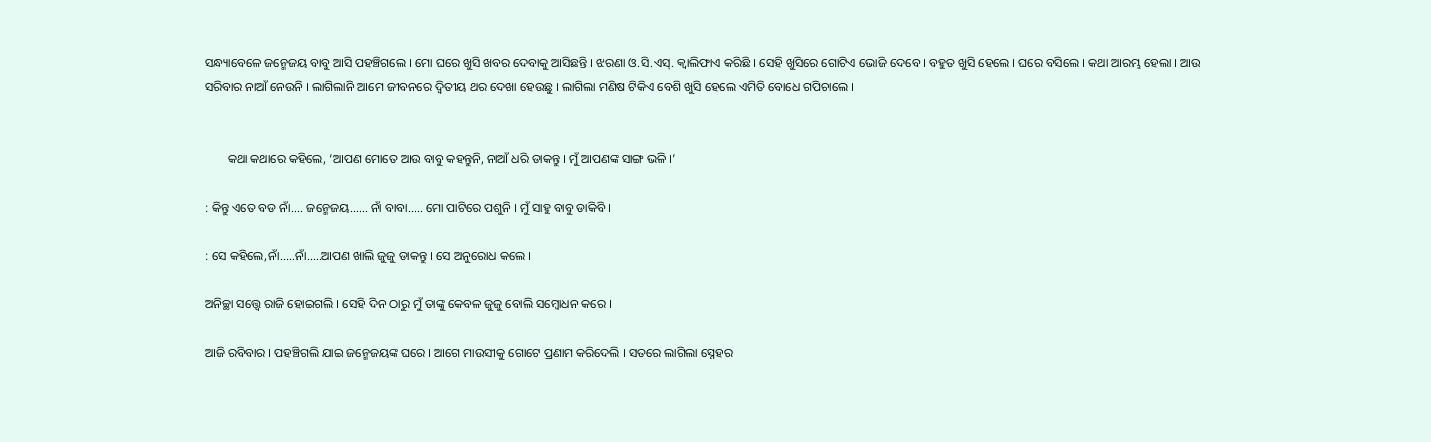ସନ୍ଧ୍ୟାବେଳେ ଜନ୍ମେଜୟ ବାବୁ ଆସି ପହଞ୍ଚିଗଲେ । ମୋ ଘରେ ଖୁସି ଖବର ଦେବାକୁ ଆସିଛନ୍ତି । ଝରଣା ଓ.ସି.ଏସ୍. କ୍ୱାଲିଫାଏ କରିଛି । ସେହି ଖୁସିରେ ଗୋଟିଏ ଭୋଜି ଦେବେ । ବହୁତ ଖୁସି ହେଲେ । ଘରେ ବସିଲେ । କଥା ଆରମ୍ଭ ହେଲା । ଆଉ ସରିବାର ନାଆଁ ନେଉନି । ଲାଗିଲାନି ଆମେ ଜୀବନରେ ଦ୍ୱିତୀୟ ଥର ଦେଖା ହେଉଛୁ । ଲାଗିଲା ମଣିଷ ଟିକିଏ ବେଶି ଖୁସି ହେଲେ ଏମିତି ବୋଧେ ଗପିଚାଲେ ।


       କଥା କଥାରେ କହିଲେ, ‘ଆପଣ ମୋତେ ଆଉ ବାବୁ କହନ୍ତୁନି, ନାଆଁ ଧରି ଡାକନ୍ତୁ । ମୁଁ ଆପଣଙ୍କ ସାଙ୍ଗ ଭଳି ।’

: କିନ୍ତୁ ଏତେ ବଡ ନାଁ.... ଜନ୍ମେଜୟ...... ନାଁ ବାବା..... ମୋ ପାଟିରେ ପଶୁନି । ମୁଁ ସାହୁ ବାବୁ ଡାକିବି ।

: ସେ କହିଲେ,ନାଁ.....ନାଁ.....ଆପଣ ଖାଲି ଜୁଜୁ ଡାକନ୍ତୁ । ସେ ଅନୁରୋଧ କଲେ ।

ଅନିଚ୍ଛା ସତ୍ତ୍ୱେ ରାଜି ହୋଇଗଲି । ସେହି ଦିନ ଠାରୁ ମୁଁ ତାଙ୍କୁ କେବଳ ଜୁଜୁ ବୋଲି ସମ୍ବୋଧନ କରେ ।

ଆଜି ରବିବାର । ପହଞ୍ଚିଗଲି ଯାଇ ଜନ୍ମେଜୟଙ୍କ ଘରେ । ଆଗେ ମାଉସୀକୁ ଗୋଟେ ପ୍ରଣାମ କରିଦେଲି । ସତରେ ଲାଗିଲା ସ୍ନେହର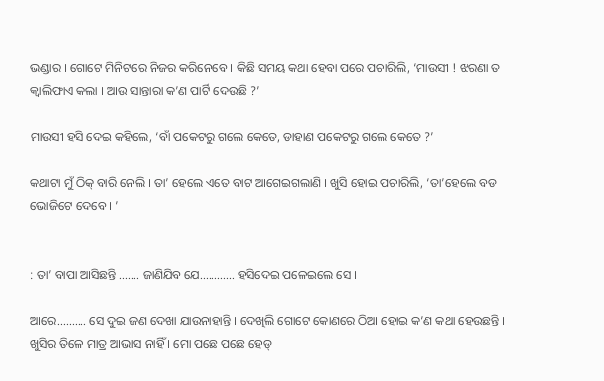ଭଣ୍ଡାର । ଗୋଟେ ମିନିଟରେ ନିଜର କରିନେବେ । କିଛି ସମୟ କଥା ହେବା ପରେ ପଚାରିଲି, ‘ମାଉସୀ ! ଝରଣା ତ କ୍ୱାଲିଫାଏ କଲା । ଆଉ ସାନ୍ତାରା କ’ଣ ପାର୍ଟି ଦେଉଛି ?’

ମାଉସୀ ହସି ଦେଇ କହିଲେ, ‘ବାଁ ପକେଟରୁ ଗଲେ କେତେ, ଡାହାଣ ପକେଟରୁ ଗଲେ କେତେ ?’

କଥାଟା ମୁଁ ଠିକ୍ ବାରି ନେଲି । ତା’ ହେଲେ ଏତେ ବାଟ ଆଗେଇଗଲାଣି । ଖୁସି ହୋଇ ପଚାରିଲି, ‘ତା’ହେଲେ ବଡ ଭୋଜିଟେ ଦେବେ । ’


: ତା’ ବାପା ଆସିଛନ୍ତି ....... ଜାଣିଯିବ ଯେ............ ହସିଦେଇ ପଳେଇଲେ ସେ ।

ଆରେ.......... ସେ ଦୁଇ ଜଣ ଦେଖା ଯାଉନାହାନ୍ତି । ଦେଖିଲି ଗୋଟେ କୋଣରେ ଠିଆ ହୋଇ କ’ଣ କଥା ହେଉଛନ୍ତି । ଖୁସିର ତିଳେ ମାତ୍ର ଆଭାସ ନାହିଁ । ମୋ ପଛେ ପଛେ ହେଡ୍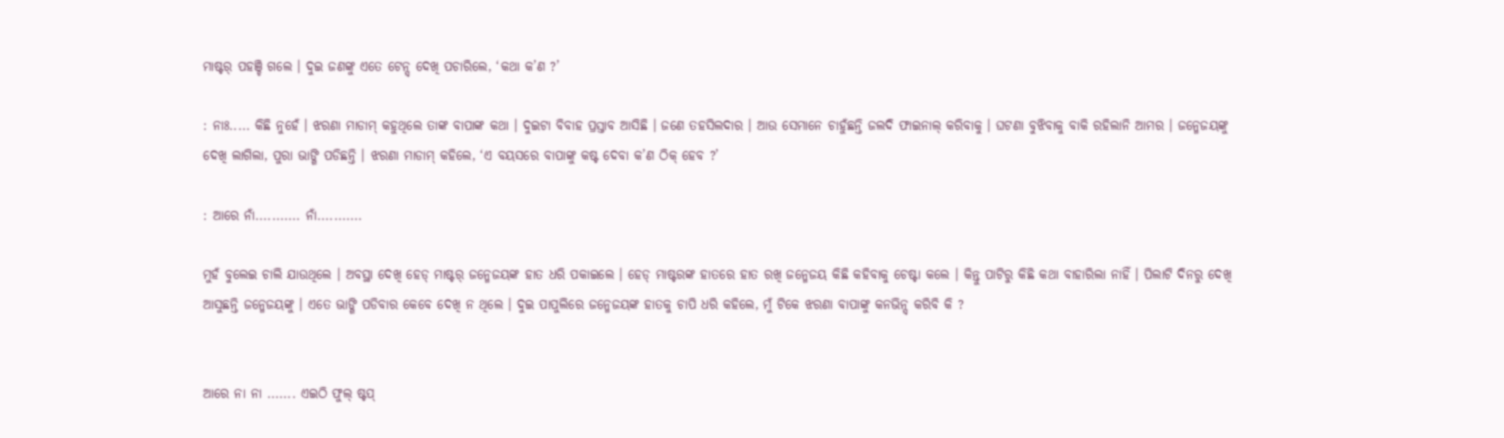ମାଷ୍ଟର୍ ପହଞ୍ଚି ଗଲେ । ଦୁଇ ଜଣଙ୍କୁ ଏତେ ଟେନ୍ସ୍ ଦେଖି ପଚାରିଲେ, ‘କଥା କ’ଣ ?’

: ନାଃ..... କିଛି ନୁହେଁ । ଝରଣା ମାଡାମ୍ କହୁଥିଲେ ତାଙ୍କ ବାପାଙ୍କ କଥା । ଦୁଇଟା ବିବାହ ପ୍ରସ୍ତାବ ଆସିଛି । ଜଣେ ତହସିଲଦାର । ଆଉ ସେମାନେ ଚାହୁଁଛନ୍ତି ଜଲଦି ଫାଇନାଲ୍ କରିବାକୁ । ଘଟଣା ବୁଝିବାକୁ ବାକି ରହିଲାନି ଆମର । ଜନ୍ମେଜୟଙ୍କୁ ଦେଖି ଲାଗିଲା, ପୁରା ଭାଙ୍ଗି ପଡିଛନ୍ତି । ଝରଣା ମାଡାମ୍ କହିଲେ, ‘ଏ ବୟସରେ ବାପାଙ୍କୁ କଷ୍ଟ ଦେବା କ’ଣ ଠିକ୍ ହେବ ?’

: ଆରେ ନାଁ........... ନାଁ...........

ମୁହଁ ବୁଲେଇ ଚାଲି ଯାଉଥିଲେ । ଅବସ୍ଥା ଦେଖି ହେଡ୍ ମାଷ୍ଟର୍ ଜନ୍ମେଜୟଙ୍କ ହାତ ଧରି ପକାଇଲେ । ହେଡ୍ ମାଷ୍ଟରଙ୍କ ହାତରେ ହାତ ରଖି ଜନ୍ମେଜୟ କିଛି କହିବାକୁ ଚେଷ୍ଟା କଲେ । କିନ୍ତୁ ପାଟିରୁ କିଛି କଥା ବାହାରିଲା ନାହିଁ । ପିଲାଟି ଦିନରୁ ଦେଖି ଆସୁଛନ୍ତି ଜନ୍ମେଜୟଙ୍କୁ । ଏତେ ଭାଙ୍ଗି ପଡିବାର କେବେ ଦେଖି ନ ଥିଲେ । ଦୁଇ ପାପୁଲିରେ ଜନ୍ମେଜୟଙ୍କ ହାତକୁ ଚାପି ଧରି କହିଲେ, ମୁଁ ଟିକେ ଝରଣା ବାପାଙ୍କୁ କନଭିନ୍ସ୍ କରିବି କି ?


ଆରେ ନା ନା ....... ଏଇଠି ଫୁଲ୍ ଷ୍ଟପ୍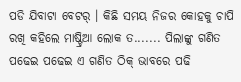ପଡି ଯିବାଟା ବେଟର୍ । କିଛି ସମୟ ନିଜର କୋହକୁ ଚାପି ରଖି କହିଲେ ମାଷ୍ଟ୍ରିଆ ଲୋକ ତ....... ପିଲାଙ୍କୁ ଗଣିତ ପଢେଇ ପଢେଇ ଏ ଗଣିତ ଠିକ୍ ଭାବରେ ପଢି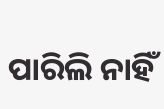ପାରିଲି ନାହିଁ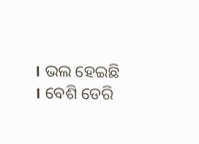। ଭଲ ହେଇଛି । ବେଶି ଡେରି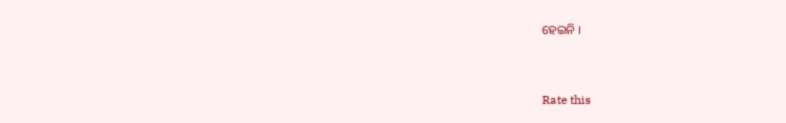ହେଇନି ।



Rate this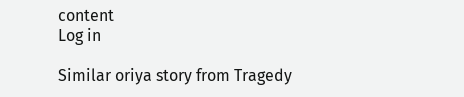content
Log in

Similar oriya story from Tragedy